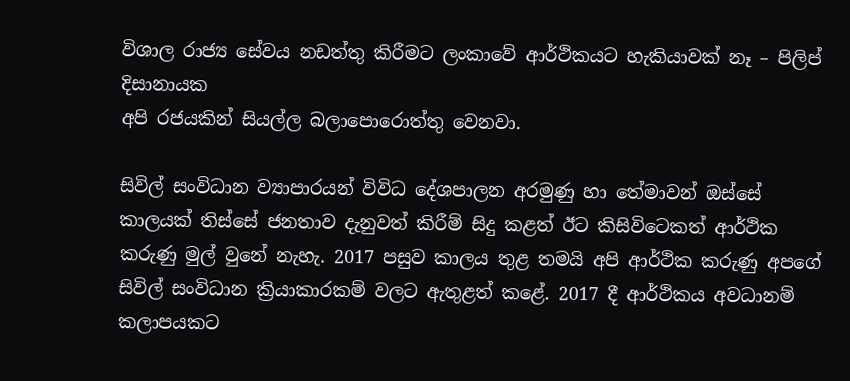විශාල රාජ්‍ය සේවය නඩත්තු කිරීමට ලංකාවේ ආර්ථිකයට හැකියාවක් නෑ – පිලිප් දිසානායක
අපි රජයකින් සියල්ල බලාපොරොත්තු වෙනවා.

සිවිල් සංවිධාන ව්‍යාපාරයන් විවිධ දේශපාලන අරමුණු හා තේමාවන් ඔස්සේ කාලයක් තිස්සේ ජනතාව දැනුවත් කිරීම් සිදු කළත් ඊට කිසිවිටෙකත් ආර්ථික කරුණු මුල් වුනේ නැහැ. 2017 පසුව කාලය තුළ තමයි අපි ආර්ථික කරුණු අපගේ සිවිල් සංවිධාන ක්‍රියාකාරකම් වලට ඇතුළත් කළේ. 2017 දී ආර්ථිකය අවධානම් කලාපයකට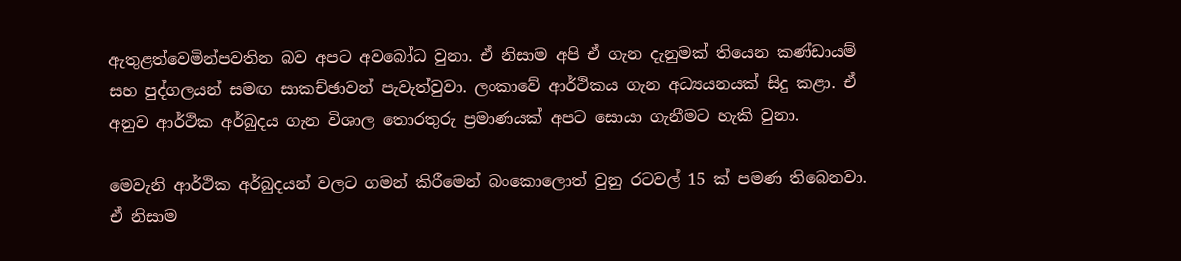ඇතුළත්වෙමින්පවතින බව අපට අවබෝධ වුනා. ඒ නිසාම අපි ඒ ගැන දැනුමක් තියෙන කණ්ඩායම් සහ පුද්ගලයන් සමඟ සාකච්ඡාවන් පැවැත්වුවා. ලංකාවේ ආර්ථිකය ගැන අධ්‍යයනයක් සිදු කළා. ඒ අනුව ආර්ථික අර්බුදය ගැන විශාල තොරතුරු ප්‍රමාණයක් අපට සොයා ගැනීමට හැකි වුනා.

මෙවැනි ආර්ථික අර්බුදයන් වලට ගමන් කිරීමෙන් බංකොලොත් වුනු රටවල් 15 ක් පමණ තිබෙනවා. ඒ නිසාම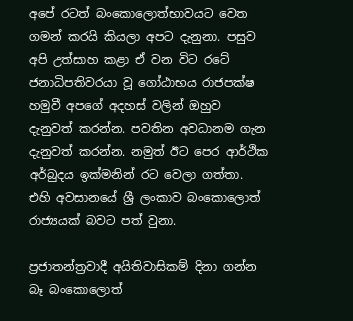අපේ රටත් බංකොලොත්භාවයට වෙත ගමන් කරයි කියලා අපට දැනුනා. පසුව අපි උත්සාහ කළා ඒ වන විට රටේ ජනාධිපතිවරයා වූ ගෝඨාභය රාජපක්ෂ හමුවී අපගේ අදහස් වලින් ඔහුව දැනුවත් කරන්න. පවතින අවධානම ගැන දැනුවත් කරන්න. නමුත් ඊට පෙර ආර්ථික අර්බුදය ඉක්මනින් රට වෙලා ගත්තා. එහි අවසානයේ ශ්‍රී ලංකාව බංකොලොත් රාජ්‍යයක් බවට පත් වුනා.

ප්‍රජාතන්ත්‍රවාදී අයිතිවාසිකම් දිනා ගන්න බෑ බංකොලොත්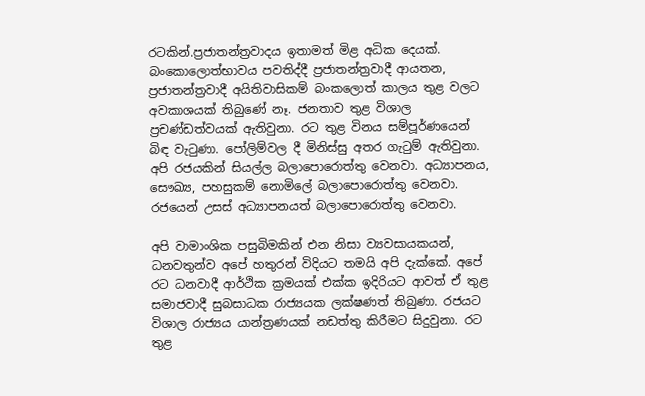රටකින්.ප්‍රජාතන්ත්‍රවාදය ඉතාමත් මිළ අධික දෙයක්. බංකොලොත්භාවය පවතිද්දී ප්‍රජාතන්ත්‍රවාදී ආයතන, ප්‍රජාතන්ත්‍රවාදී අයිතිවාසිකම් බංකලොත් කාලය තුළ වලට අවකාශයක් තිබුණේ නෑ. ජනතාව තුළ විශාල ප්‍රචණ්ඩත්වයක් ඇතිවුනා. රට තුළ විනය සම්පූර්ණයෙන් බිඳ වැටුණා. පෝලිම්වල දී මිනිස්සු අතර ගැටුම් ඇතිවුනා. අපි රජයකින් සියල්ල බලාපොරොත්තු වෙනවා. අධ්‍යාපනය, සෞඛ්‍ය, පහසුකම් නොමිලේ බලාපොරොත්තු වෙනවා. රජයෙන් උසස් අධ්‍යාපනයත් බලාපොරොත්තු වෙනවා.

අපි වාමාංශික පසුබිමකින් එන නිසා ව්‍යවසායකයන්, ධනවතුන්ව අපේ හතුරන් විදියට තමයි අපි දැක්කේ. අපේ රට ධනවාදී ආර්ථික ක්‍රමයක් එක්ක ඉදිරියට ආවත් ඒ තුළ සමාජවාදී සුබසාධක රාජ්‍යයක ලක්ෂණත් තිබුණා. රජයට විශාල රාජ්‍යය යාන්ත්‍රණයක් නඩත්තු කිරීමට සිදුවුනා. රට තුළ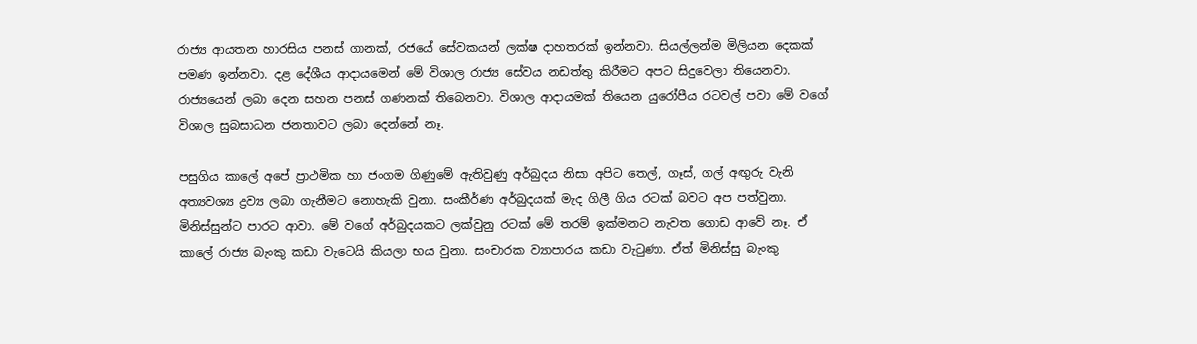රාජ්‍ය ආයතන හාරසිය පනස් ගානක්, රජයේ සේවකයන් ලක්ෂ දාහතරක් ඉන්නවා. සියල්ලන්ම මිලියන දෙකක් පමණ ඉන්නවා. දළ දේශීය ආදායමෙන් මේ විශාල රාජ්‍ය සේවය නඩත්තු කිරීමට අපට සිදුවෙලා තියෙනවා. රාජ්‍යයෙන් ලබා දෙන සහන පනස් ගණනක් තිබෙනවා. විශාල ආදායමක් තියෙන යුරෝපීය රටවල් පවා මේ වගේ විශාල සුබසාධන ජනතාවට ලබා දෙන්නේ නෑ.

පසුගිය කාලේ අපේ ප්‍රාථමික හා ජංගම ගිණුමේ ඇතිවුණු අර්බුදය නිසා අපිට තෙල්, ගෑස්, ගල් අඟුරු වැනි අත්‍යවශ්‍ය ද්‍රව්‍ය ලබා ගැනීමට නොහැකි වුනා. සංකීර්ණ අර්බුදයක් මැද ගිලී ගිය රටක් බවට අප පත්වුනා. මිනිස්සුන්ට පාරට ආවා. මේ වගේ අර්බුදයකට ලක්වුනු රටක් මේ තරම් ඉක්මනට නැවත ගොඩ ආවේ නෑ. ඒ කාලේ රාජ්‍ය බැංකු කඩා වැටෙයි කියලා භය වුනා. සංචාරක ව්‍යාපාරය කඩා වැටුණා. ඒත් මිනිස්සු බැංකු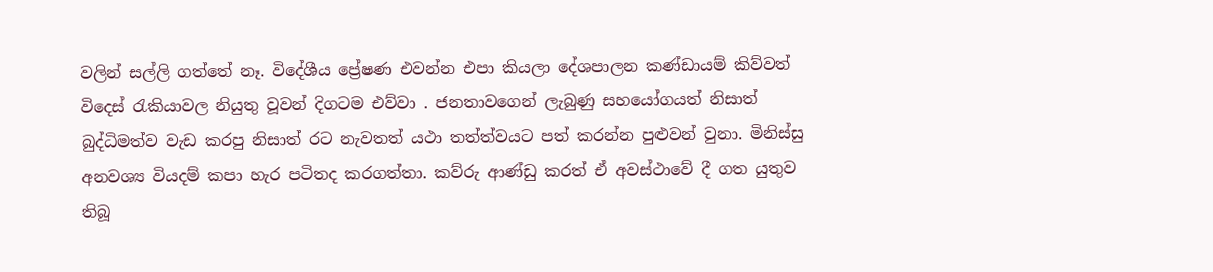වලින් සල්ලි ගත්තේ නෑ. විදේශීය ප්‍රේෂණ එවන්න එපා කියලා දේශපාලන කණ්ඩායම් කිව්වත් විදෙස් රැකියාවල නියුතු වූවන් දිගටම එව්වා . ජනතාවගෙන් ලැබුණු සහයෝගයත් නිසාත් බුද්ධිමත්ව වැඩ කරපු නිසාත් රට නැවතත් යථා තත්ත්වයට පත් කරන්න පුළුවන් වුනා. මිනිස්සු අනවශ්‍ය වියදම් කපා හැර පටිතද කරගත්තා. කව්රු ආණ්ඩු කරත් ඒ අවස්ථාවේ දී ගත යුතුව තිබූ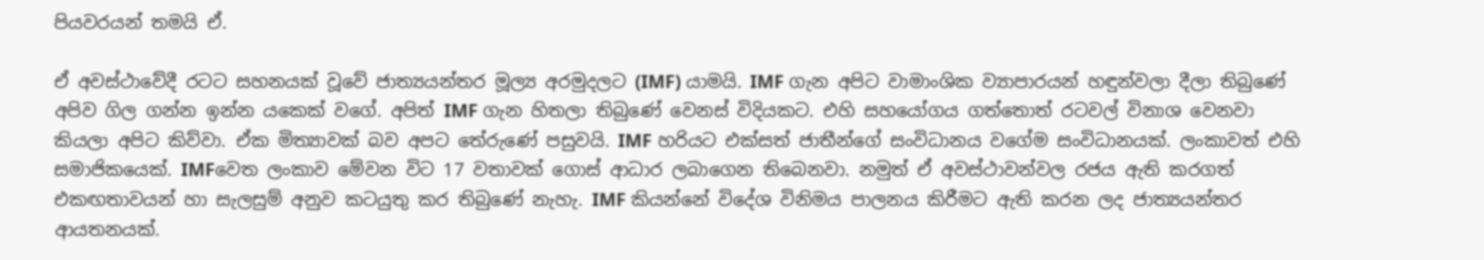පියවරයන් තමයි ඒ.

ඒ අවස්ථාවේදී රටට සහනයක් වූවේ ජාත්‍යයන්තර මූල්‍ය අරමුදලට (IMF) යාමයි. IMF ගැන අපිට වාමාංශික ව්‍යාපාරයන් හඳුන්වලා දීලා තිබුණේ අපිව ගිල ගන්න ඉන්න යකෙක් වගේ. අපිත් IMF ගැන හිතලා තිබුණේ වෙනස් විදියකට. එහි සහයෝගය ගත්තොත් රටවල් විනාශ වෙනවා කියලා අපිට කිව්වා. ඒක මිත්‍යාවක් බව අපට තේරුණේ පසුවයි. IMF හරියට එක්සත් ජාතීන්ගේ සංවිධානය වගේම සංවිධානයක්. ලංකාවත් එහි සමාජිකයෙක්. IMFවෙත ලංකාව මේවන විට 17 වතාවක් ගොස් ආධාර ලබාගෙන තිබෙනවා. නමුත් ඒ අවස්ථාවන්වල රජය ඇති කරගත් එකඟතාවයන් හා සැලසුම් අනුව කටයුතු කර තිබුණේ නැහැ. IMF කියන්නේ විදේශ විනිමය පාලනය කිරීමට ඇති කරන ලද ජාත්‍යයන්තර ආයතනයක්.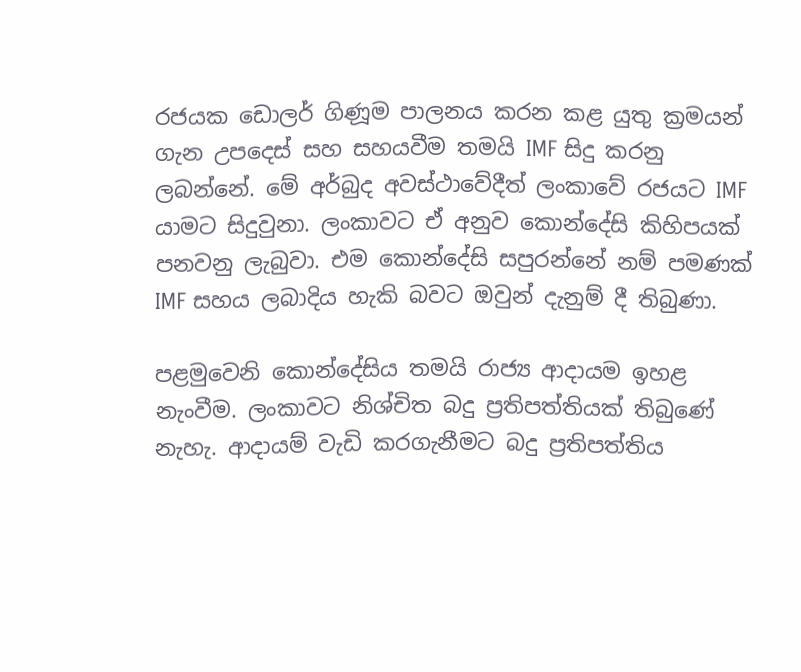රජයක ඩොලර් ගිණූම පාලනය කරන කළ යුතු ක්‍රමයන් ගැන උපදෙස් සහ සහයවීම තමයි IMF සිදු කරනු ලබන්නේ. මේ අර්බුද අවස්ථාවේදීත් ලංකාවේ රජයට IMF යාමට සිදුවුනා. ලංකාවට ඒ අනුව කොන්දේසි කිහිපයක් පනවනු ලැබුවා. එම කොන්දේසි සපුරන්නේ නම් පමණක් IMF සහය ලබාදිය හැකි බවට ඔවුන් දැනුම් දී තිබුණා.

පළමුවෙනි කොන්දේසිය තමයි රාජ්‍ය ආදායම ඉහළ නැංවීම. ලංකාවට නිශ්චිත බදු ප්‍රතිපත්තියක් තිබුණේ නැහැ. ආදායම් වැඩි කරගැනීමට බදු ප්‍රතිපත්තිය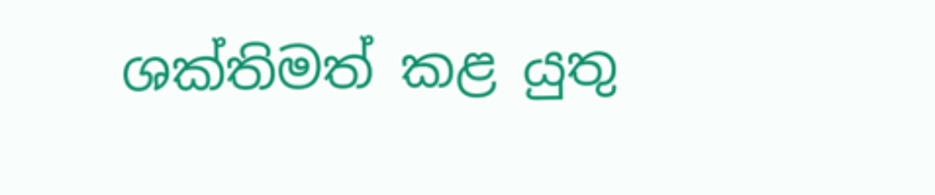ශක්තිමත් කළ යුතු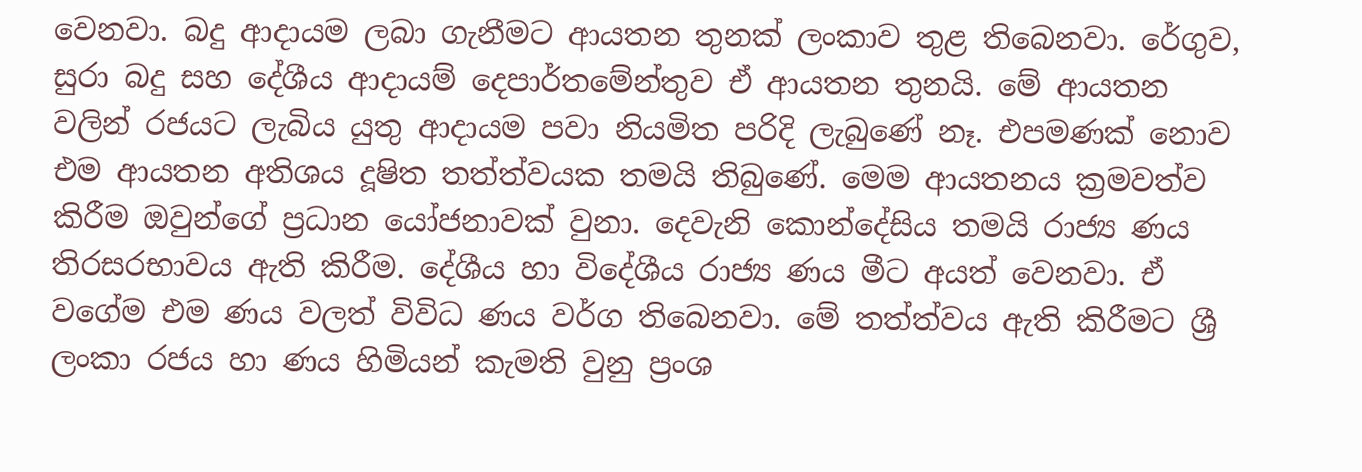වෙනවා. බදු ආදායම ලබා ගැනීමට ආයතන තුනක් ලංකාව තුළ තිබෙනවා. රේගුව, සුරා බදු සහ දේශීය ආදායම් දෙපාර්තමේන්තුව ඒ ආයතන තුනයි. මේ ආයතන වලින් රජයට ලැබිය යුතු ආදායම පවා නියමිත පරිදි ලැබුණේ නෑ. එපමණක් නොව එම ආයතන අතිශය දූෂිත තත්ත්වයක තමයි තිබුණේ. මෙම ආයතනය ක්‍රමවත්ව කිරීම ඔවුන්ගේ ප්‍රධාන යෝජනාවක් වුනා. දෙවැනි කොන්දේසිය තමයි රාජ්‍ය ණය තිරසරභාවය ඇති කිරීම. දේශීය හා විදේශීය රාජ්‍ය ණය මීට අයත් වෙනවා. ඒ වගේම එම ණය වලත් විවිධ ණය වර්ග තිබෙනවා. මේ තත්ත්වය ඇති කිරීමට ශ්‍රී ලංකා රජය හා ණය හිමියන් කැමති වුනු ප්‍රංශ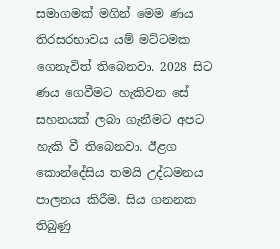සමාගමක් මගින් මෙම ණය තිරසරභාවය යම් මට්ටමක ගෙනැවිත් තිබෙනවා. 2028 සිට ණය ගෙවීමට හැකිවන සේ සහනයක් ලබා ගැනීමට අපට හැකි වී තිබෙනවා. ඊළග කොන්දේසිය තමයි උද්ධමනය පාලනය කිරීම. සිය ගනනක තිබුණු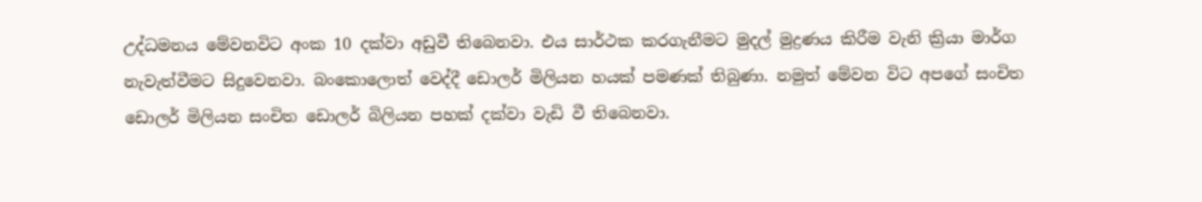උද්ධමනය මේවනවිට අංක 10 දක්වා අඩුවී තිබෙනවා. එය සාර්ථක කරගැනීමට මුදල් මුද්‍රණය කිරීම වැනි ක්‍රියා මාර්ග නැවැත්වීමට සිදුවෙනවා. බංකොලොත් වෙද්දී ඩොලර් මිලියන හයක් පමණක් තිබුණා. නමුත් මේවන විට අපගේ සංචිත ඩොලර් මිලියන සංචිත ඩොලර් බිලියන පහක් දක්වා වැඩි වී තිබෙනවා.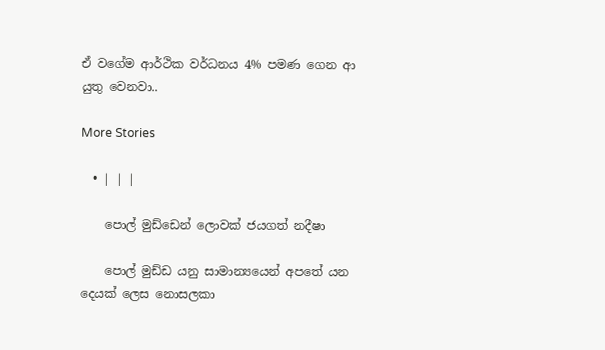ඒ වගේම ආර්ථික වර්ධනය 4% පමණ ගෙන ආ යුතු වෙනවා..

More Stories

  • | | |

    පොල් මුඩ්ඩෙන් ලොවක් ජයගත් නදීෂා

    පොල් මුඩ්ඩ යනු සාමාන්‍යයෙන් අපතේ යන දෙයක් ලෙස නොසලකා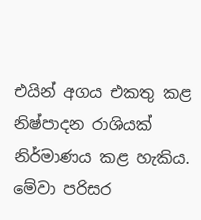එයින් අගය එකතු කළ නිෂ්පාදන රාශියක් නිර්මාණය කළ හැකිය. මේවා පරිසර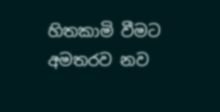හිතකාමි වීමට අමතරව නව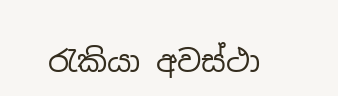රැකියා අවස්ථා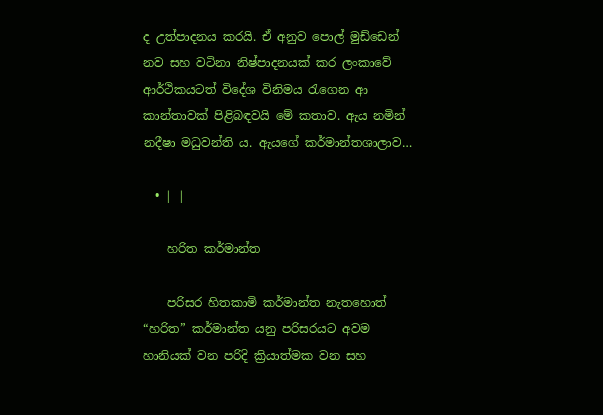ද උත්පාදනය කරයි. ඒ අනුව පොල් මුඩ්ඩෙන් නව සහ වටිනා නිෂ්පාදනයක් කර ලංකාවේ ආර්ථිකයටත් විදේශ විනිමය රැගෙන ආ කාන්තාවක් පිළිබඳවයි මේ කතාව. ඇය නමින් නදීෂා මධුවන්ති ය. ඇයගේ කර්මාන්තශාලාව…

  • | |

    හරිත කර්මාන්ත

    පරිසර හිතකාමි කර්මාන්ත නැතහොත් “හරිත” කර්මාන්ත යනු පරිසරයට අවම හානියක් වන පරිදි ක්‍රියාත්මක වන සහ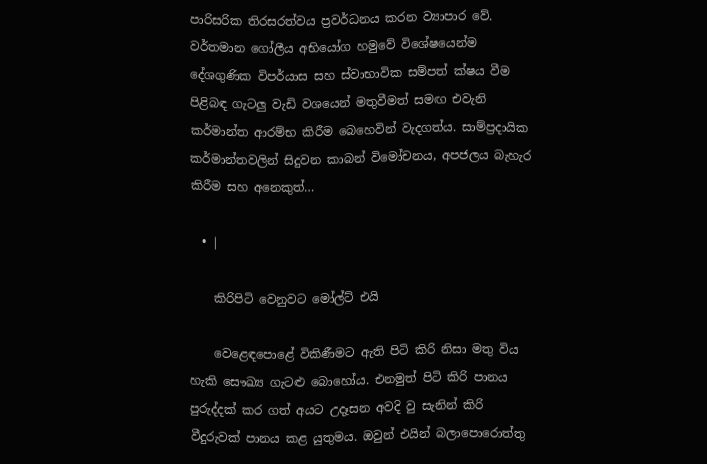පාරිසරික තිරසරත්වය ප්‍රවර්ධනය කරන ව්‍යාපාර වේ. වර්තමාන ගෝලීය අභියෝග හමුවේ විශේෂයෙන්ම දේශගුණික විපර්යාස සහ ස්වාභාවික සම්පත් ක්ෂය වීම පිළිබඳ ගැටලු වැඩි වශයෙන් මතුවීමත් සමඟ එවැනි කර්මාන්ත ආරම්භ කිරීම බෙහෙවින් වැදගත්ය. සාම්ප්‍රදායික කර්මාන්තවලින් සිදුවන කාබන් විමෝචනය, අපජලය බැහැර කිරීම සහ අනෙකුත්…

  • |

    කිරිපිටි වෙනුවට මෝල්ට් එයි

    වෙළෙඳපොළේ විකිණීමට ඇති පිටි කිරි නිසා මතු විය හැකි සෞඛ්‍ය ගැටළු බොහෝය. එනමුත් පිටි කිරි පානය පුරුද්දක් කර ගත් අයට උදෑසන අවදි වු සැනින් කිරි වීදුරුවක් පානය කළ යුතුමය. ඔවුන් එයින් බලාපොරොත්තු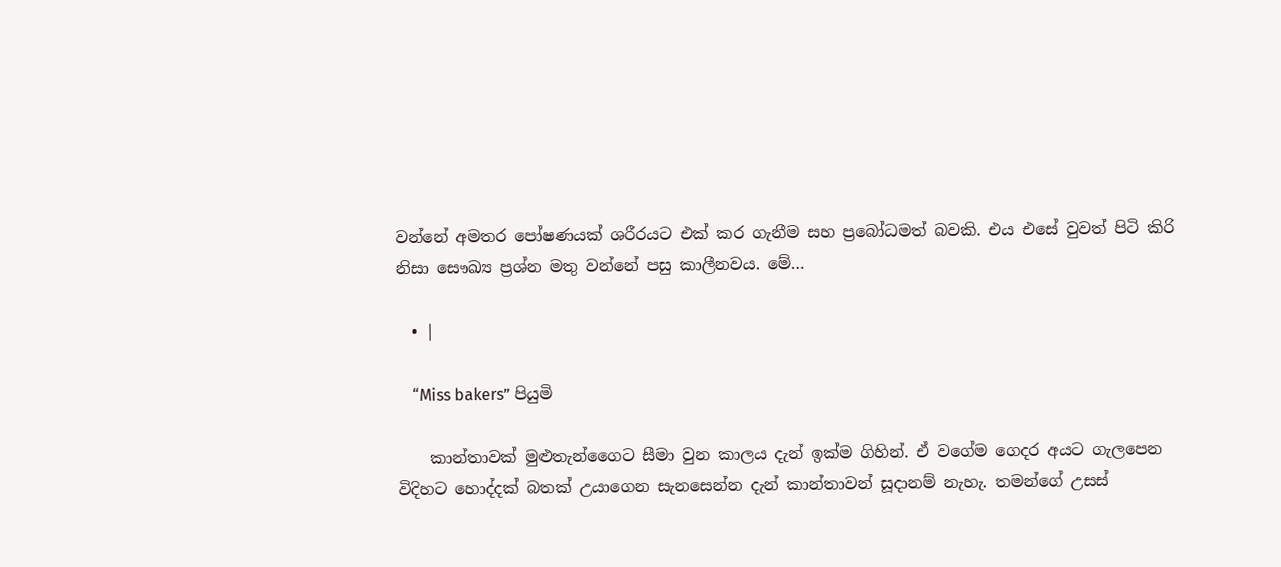වන්නේ අමතර පෝෂණයක් ශරීරයට එක් කර ගැනීම සහ ප්‍රබෝධමත් බවකි. එය එසේ වුවත් පිටි කිරි නිසා සෞඛ්‍ය ප්‍රශ්න මතු වන්නේ පසු කාලීනවය. මේ…

  • |

    “Miss bakers” පියුමි

    කාන්තාවක් මුළුතැන්ගෛට සීමා වුන කාලය දැන් ඉක්ම ගිහින්. ඒ වගේම ගෙදර අයට ගැලපෙන විදිහට හොද්දක් බතක් උයාගෙන සැනසෙන්න දැන් කාන්තාවන් සූදානම් නැහැ. තමන්ගේ උසස්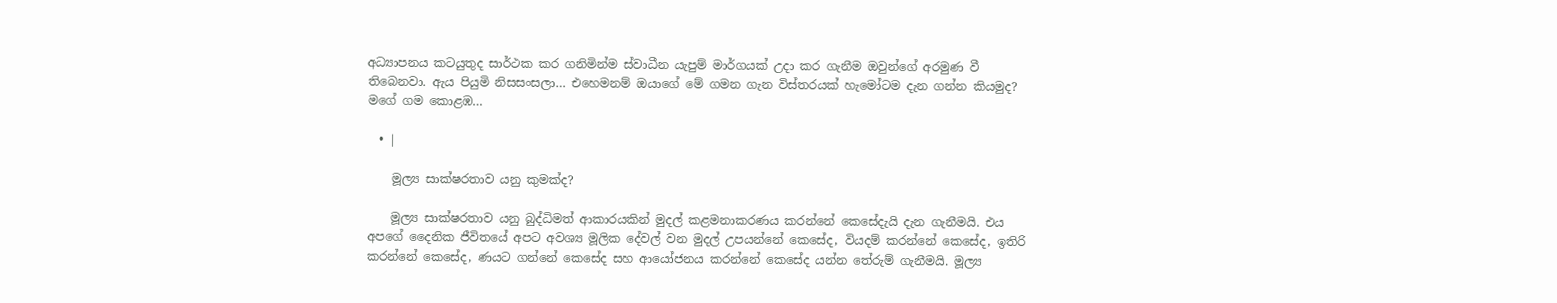අධ්‍යාපනය කටයුතුද සාර්ථක කර ගනිමින්ම ස්වාධීන යැපුම් මාර්ගයක් උදා කර ගැනීම ඔවුන්ගේ අරමුණ වී තිබෙනවා. ඇය පියුමි නිසසංසලා… එහෙමනම් ඔයාගේ මේ ගමන ගැන විස්තරයක් හැමෝටම දැන ගන්න කියමුද? මගේ ගම කොළඹ…

  • |

    මූල්‍ය සාක්ෂරතාව යනු කුමක්ද?

    මූල්‍ය සාක්ෂරතාව යනු බුද්ධිමත් ආකාරයකින් මුදල් කළමනාකරණය කරන්නේ කෙසේදැයි දැන ගැනීමයි. එය අපගේ දෛනික ජීවිතයේ අපට අවශ්‍ය මූලික දේවල් වන මුදල් උපයන්නේ කෙසේද, වියදම් කරන්නේ කෙසේද, ඉතිරි කරන්නේ කෙසේද, ණයට ගන්නේ කෙසේද සහ ආයෝජනය කරන්නේ කෙසේද යන්න තේරුම් ගැනීමයි. මූල්‍ය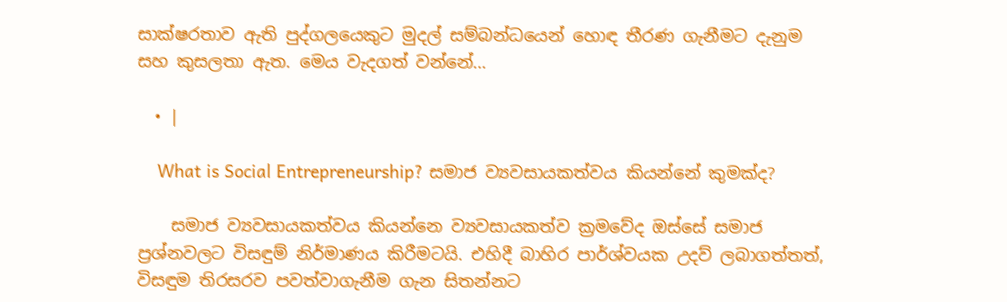සාක්ෂරතාව ඇති පුද්ගලයෙකුට මුදල් සම්බන්ධයෙන් හොඳ තීරණ ගැනීමට දැනුම සහ කුසලතා ඇත. මෙය වැදගත් වන්නේ…

  • |

    What is Social Entrepreneurship? සමාජ ව්‍යවසායකත්වය කියන්නේ කුමක්ද?

    සමාජ ව්‍යවසායකත්වය කියන්නෙ ව්‍යවසායකත්ව ක්‍රමවේද ඔස්සේ සමාජ ප්‍රශ්නවලට විසඳුම් නිර්මාණය කිරීමටයි. එහිදී බාහිර පාර්ශ්වයක උදව් ලබාගත්තත්, විසඳුම තිරසරව පවත්වාගැනීම ගැන සිතන්නට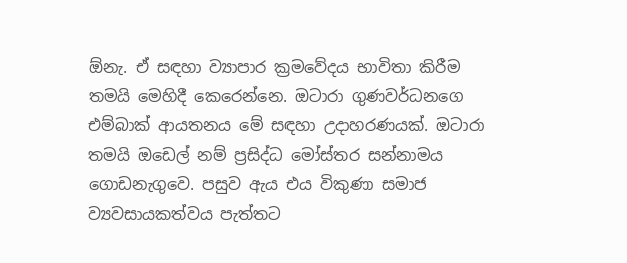ඕනැ. ඒ සඳහා ව්‍යාපාර ක්‍රමවේදය භාවිතා කිරීම තමයි මෙහිදී කෙරෙන්නෙ. ඔටාරා ගුණවර්ධනගෙ එම්බාක් ආයතනය මේ සඳහා උදාහරණයක්. ඔටාරා තමයි ඔඩෙල් නම් ප්‍රසිද්ධ මෝස්තර සන්නාමය ගොඩනැගුවෙ. පසුව ඇය එය විකුණා සමාජ ව්‍යවසායකත්වය පැත්තට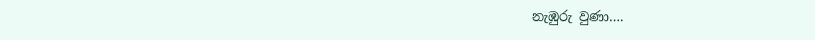නැඹුරු වුණා….